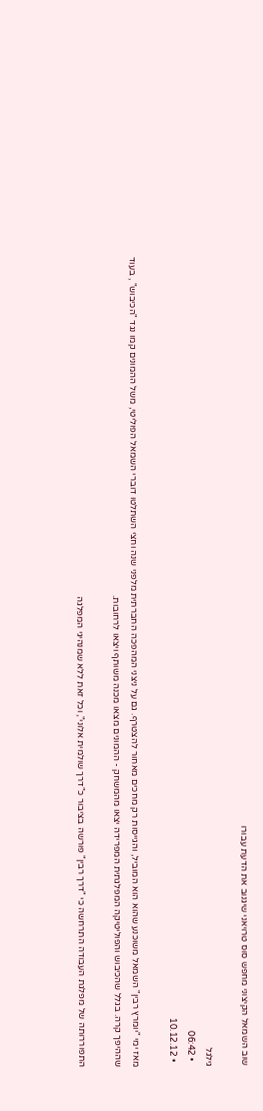שוב השמאל הקיצוני מחפש סוס טרויאני שיגנוב את הדעת עבורו

גילגל
  • 06:42
  • 10.12.12

מאז ימי "יומרץ רבין" השמאל משוכנע שהוא הוא המוביל, והגייסות רק מחכים מאחור להצטרף. גם על ניצני המהפכה החברתית מלפני שנה וחצי השתלטו דוברי השמאל הפוליטי, משל ההמונים קמו נגד "הכיבוש" , בעוד שההיפך קרה. בגלל שהכיבוש והפוליטיקה המפלגתית המפרידה יצאו מהמשחק - ההמונים מצאו מכנה משותף ויצאו לרחובות.

התפוררותה של מפלגת העבודה התרחשה כי "דרך רבין" פורשה בציבור כ"דרך שולמית אלוני", וכל זאת ללא שמנהיגי המפלגה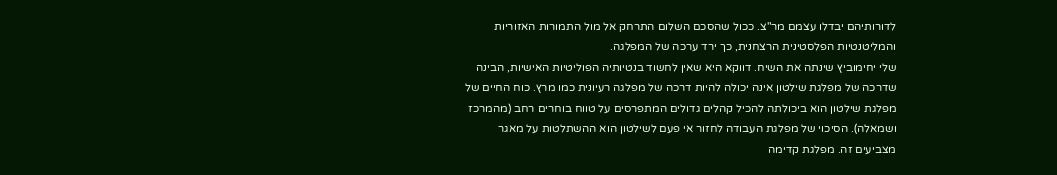לדורותיהם יבדלו עצמם מר"צ. ככול שהסכם השלום התרחק אל מול התמורות האזוריות והמליטנטיות הפלסטינית הרצחנית, כך ירד ערכה של המפלגה.
שלי יחימוביץ שינתה את השיח. דווקא היא שאין לחשוד בנטיותיה הפוליטיות האישיות, הבינה שדרכה של מפלגת שילטון אינה יכולה להיות דרכה של מפלגה רעיונית כמו מרץ. כוח החיים של מפלגת שילטון הוא ביכולתה להכיל קהלים גדולים המתפרסים על טווח בוחרים רחב (מהמרכז ושמאלה). הסיכוי של מפלגת העבודה לחזור אי פעם לשילטון הוא ההשתלטות על מאגר מצביעים זה. מפלגת קדימה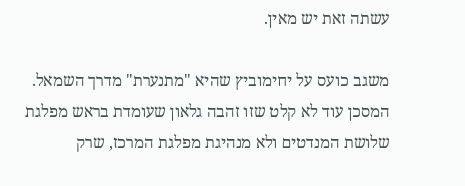עשתה זאת יש מאין.

משגב כועס על יחימוביץ שהיא "מתנערת" מדרך השמאל. המסכן עוד לא קלט שזו זהבה גלאון שעומדת בראש מפלגת שלושת המנדטים ולא מנהיגת מפלגת המרכז, שרק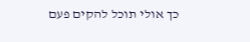כך אולי תוכל להקים פעם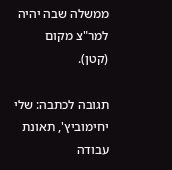ממשלה שבה יהיה למר"צ מקום (קטן).

תגובה לכתבה: שלי יחימוביץ', תאונת עבודה